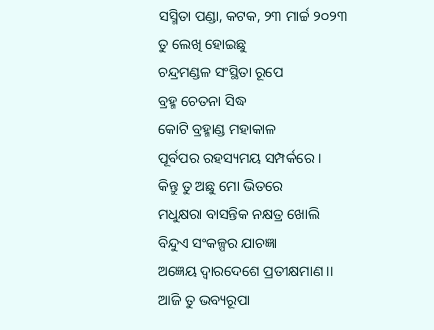ସସ୍ମିତା ପଣ୍ଡା, କଟକ, ୨୩ ମାର୍ଚ୍ଚ ୨୦୨୩
ତୁ ଲେଖି ହୋଇଛୁ
ଚନ୍ଦ୍ରମଣ୍ଡଳ ସଂସ୍ଥିତା ରୂପେ
ବ୍ରହ୍ମ ଚେତନା ସିଦ୍ଧ
କୋଟି ବ୍ରହ୍ମାଣ୍ଡ ମହାକାଳ
ପୂର୍ବପର ରହସ୍ୟମୟ ସମ୍ପର୍କରେ ।
କିନ୍ତୁ ତୁ ଅଛୁ ମୋ ଭିତରେ
ମଧୁକ୍ଷରା ବାସନ୍ତିକ ନକ୍ଷତ୍ର ଖୋଲି
ବିନ୍ଦୁଏ ସଂକଳ୍ପର ଯାଚଜ୍ଞା
ଅଜ୍ଞେୟ ଦ୍ୱାରଦେଶେ ପ୍ରତୀକ୍ଷମାଣ ।।
ଆଜି ତୁ ଭବ୍ୟରୂପା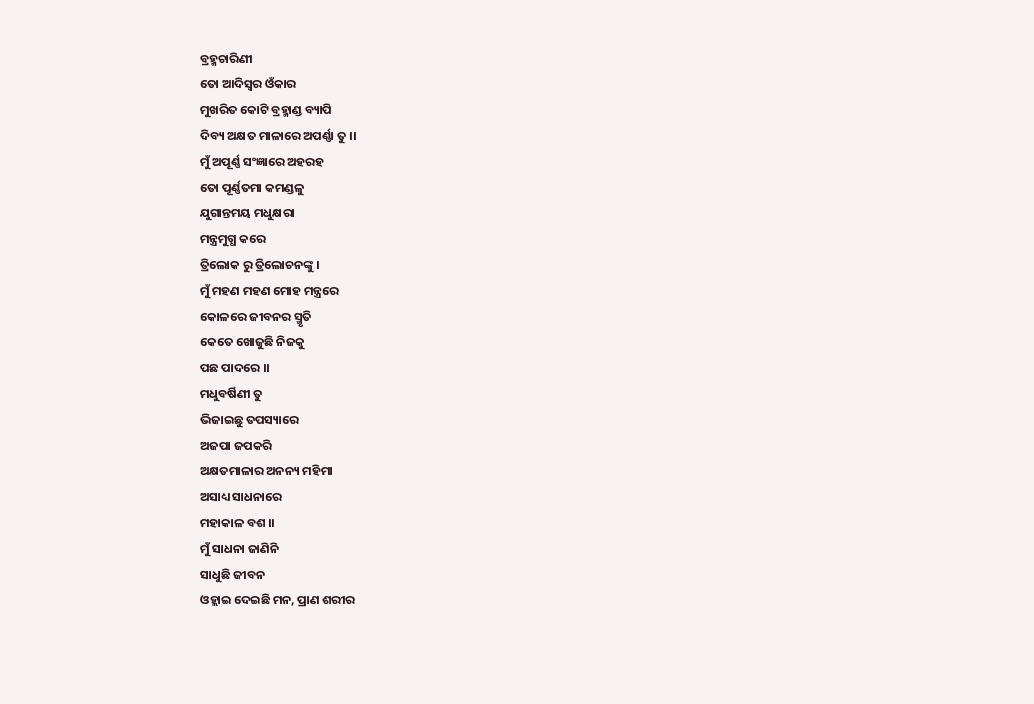ବ୍ରହ୍ମଚାରିଣୀ
ତୋ ଆଦିସ୍ୱର ଓଁକାର
ମୁଖରିତ କୋଟି ବ୍ରହ୍ମାଣ୍ଡ ବ୍ୟାପି
ଦିବ୍ୟ ଅକ୍ଷତ ମାଳାରେ ଅପର୍ଣ୍ଣା ତୁ ।।
ମୁଁ ଅପୂର୍ଣ୍ଣ ସଂଜ୍ଞାରେ ଅହରହ
ତୋ ପୂର୍ଣ୍ଣତମା କମଣ୍ଡଳୁ
ଯୁଗାନ୍ତମୟ ମଧୁକ୍ଷରା
ମନ୍ତ୍ରମୁଗ୍ଧ କରେ
ତ୍ରିଲୋକ ରୁ ତ୍ରିଲୋଚନଙ୍କୁ ।
ମୁଁ ମହଣ ମହଣ ମୋହ ମନ୍ତ୍ରରେ
କୋଳରେ ଜୀବନର ସ୍ମୃତି
କେତେ ଖୋଜୁଛି ନିଜକୁ
ପଛ ପାଦରେ ।।
ମଧୁବର୍ଷିଣୀ ତୁ
ଭିଜାଇଛୁ ତପସ୍ୟାରେ
ଅଜପା ଜପକରି
ଅକ୍ଷତମାଳାର ଅନନ୍ୟ ମହିମା
ଅସାଧ୍ୟ ସାଧନାରେ
ମହାକାଳ ବଶ ।।
ମୁଁ ସାଧନା ଜାଣିନି
ସାଧୁଛି ଜୀବନ
ଓହ୍ଲାଇ ଦେଇଛି ମନ, ପ୍ରାଣ ଶରୀର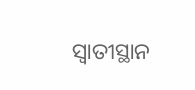ସ୍ଵାତୀସ୍ଥାନ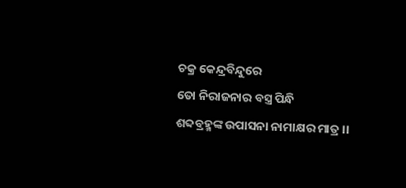ଚକ୍ର କେନ୍ଦ୍ରବିନ୍ଦୁରେ
ତୋ ନିରାଜନାର ବସ୍ତ୍ର ପିନ୍ଧି
ଶବ୍ଦବ୍ରହ୍ମଙ୍କ ଉପାସନା ନାମାକ୍ଷର ମାତ୍ର ।।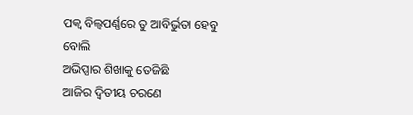ପକ୍ଵ ବିଲ୍ୱପର୍ଣ୍ଣରେ ତୁ ଆବିର୍ଭୁତା ହେବୁ ବୋଲି
ଅଭିପ୍ସାର ଶିଖାକୁ ତେଜିଛି
ଆଜିର ଦ୍ଵିତୀୟ ଚରଣେ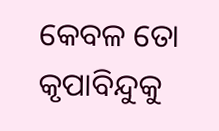କେବଳ ତୋ କୃପାବିନ୍ଦୁକୁ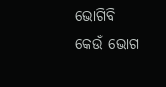ଭୋଗିବି
କେଉଁ ଭୋଗ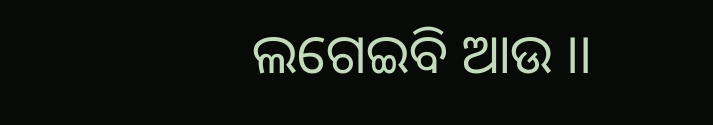ଲଗେଇବି ଆଉ ।।